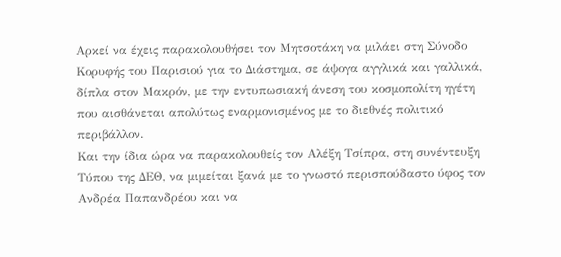Αρκεί να έχεις παρακολουθήσει τον Μητσοτάκη να μιλάει στη Σύνοδο Κορυφής του Παρισιού για το Διάστημα, σε άψογα αγγλικά και γαλλικά, δίπλα στον Μακρόν, με την εντυπωσιακή άνεση του κοσμοπολίτη ηγέτη που αισθάνεται απολύτως εναρμονισμένος με το διεθνές πολιτικό περιβάλλον.
Και την ίδια ώρα να παρακολουθείς τον Αλέξη Τσίπρα, στη συνέντευξη Τύπου της ΔΕΘ, να μιμείται ξανά με το γνωστό περισπούδαστο ύφος τον Ανδρέα Παπανδρέου και να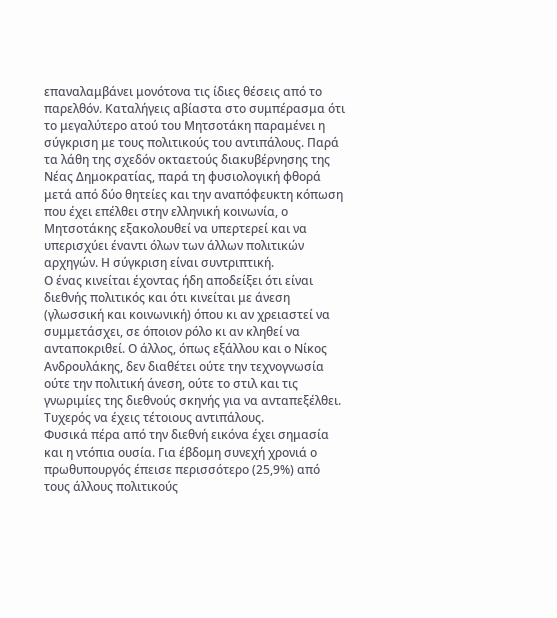επαναλαμβάνει μονότονα τις ίδιες θέσεις από το παρελθόν. Καταλήγεις αβίαστα στο συμπέρασμα ότι το μεγαλύτερο ατού του Μητσοτάκη παραμένει η σύγκριση με τους πολιτικούς του αντιπάλους. Παρά τα λάθη της σχεδόν οκταετούς διακυβέρνησης της Νέας Δημοκρατίας, παρά τη φυσιολογική φθορά μετά από δύο θητείες και την αναπόφευκτη κόπωση που έχει επέλθει στην ελληνική κοινωνία, ο Μητσοτάκης εξακολουθεί να υπερτερεί και να υπερισχύει έναντι όλων των άλλων πολιτικών αρχηγών. Η σύγκριση είναι συντριπτική.
Ο ένας κινείται έχοντας ήδη αποδείξει ότι είναι διεθνής πολιτικός και ότι κινείται με άνεση (γλωσσική και κοινωνική) όπου κι αν χρειαστεί να συμμετάσχει, σε όποιον ρόλο κι αν κληθεί να ανταποκριθεί. Ο άλλος, όπως εξάλλου και ο Νίκος Ανδρουλάκης, δεν διαθέτει ούτε την τεχνογνωσία ούτε την πολιτική άνεση, ούτε το στιλ και τις γνωριμίες της διεθνούς σκηνής για να ανταπεξέλθει. Τυχερός να έχεις τέτοιους αντιπάλους.
Φυσικά πέρα από την διεθνή εικόνα έχει σημασία και η ντόπια ουσία. Για έβδομη συνεχή χρονιά ο πρωθυπουργός έπεισε περισσότερο (25,9%) από τους άλλους πολιτικούς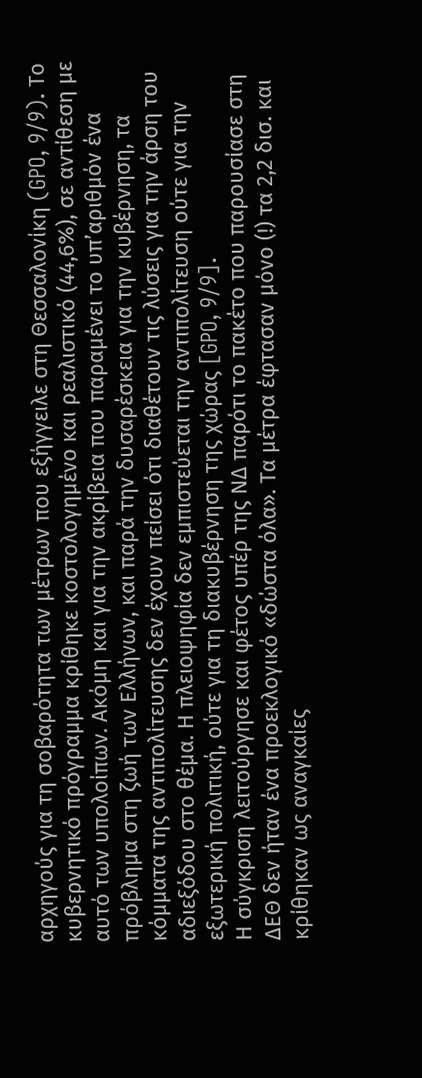αρχηγούς για τη σοβαρότητα των μέτρων που εξήγγειλε στη Θεσσαλονίκη (GPO, 9/9). Το κυβερνητικό πρόγραμμα κρίθηκε κοστολογημένο και ρεαλιστικό (44,6%), σε αντίθεση με αυτό των υπολοίπων. Ακόμη και για την ακρίβεια που παραμένει το υπ’αριθμόν ένα πρόβλημα στη ζωή των Ελλήνων, και παρά την δυσαρέσκεια για την κυβέρνηση, τα κόμματα της αντιπολίτευσης δεν έχουν πείσει ότι διαθέτουν τις λύσεις για την άρση του αδιεξόδου στο θέμα. Η πλειοψηφία δεν εμπιστεύεται την αντιπολίτευση ούτε για την εξωτερική πολιτική, ούτε για τη διακυβέρνηση της χώρας [GPO, 9/9].
Η σύγκριση λειτούργησε και φέτος υπέρ της ΝΔ παρότι το πακέτο που παρουσίασε στη ΔΕΘ δεν ήταν ένα προεκλογικό «δώστα όλα». Τα μέτρα έφτασαν μόνο (!) τα 2,2 δισ. και κρίθηκαν ως αναγκαίες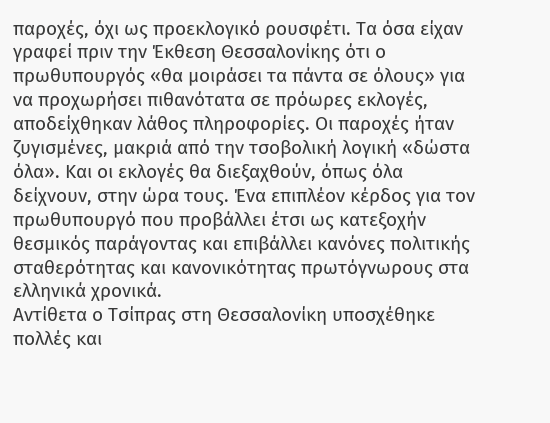παροχές, όχι ως προεκλογικό ρουσφέτι. Τα όσα είχαν γραφεί πριν την Έκθεση Θεσσαλονίκης ότι ο πρωθυπουργός «θα μοιράσει τα πάντα σε όλους» για να προχωρήσει πιθανότατα σε πρόωρες εκλογές, αποδείχθηκαν λάθος πληροφορίες. Οι παροχές ήταν ζυγισμένες, μακριά από την τσοβολική λογική «δώστα όλα». Και οι εκλογές θα διεξαχθούν, όπως όλα δείχνουν, στην ώρα τους. Ένα επιπλέον κέρδος για τον πρωθυπουργό που προβάλλει έτσι ως κατεξοχήν θεσμικός παράγοντας και επιβάλλει κανόνες πολιτικής σταθερότητας και κανονικότητας πρωτόγνωρους στα ελληνικά χρονικά.
Αντίθετα ο Τσίπρας στη Θεσσαλονίκη υποσχέθηκε πολλές και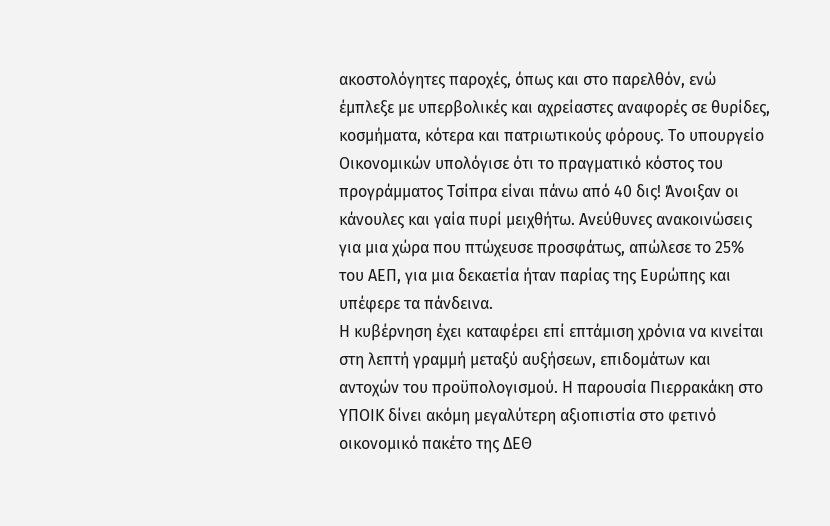ακοστολόγητες παροχές, όπως και στο παρελθόν, ενώ έμπλεξε με υπερβολικές και αχρείαστες αναφορές σε θυρίδες, κοσμήματα, κότερα και πατριωτικούς φόρους. Το υπουργείο Οικονομικών υπολόγισε ότι το πραγματικό κόστος του προγράμματος Τσίπρα είναι πάνω από 40 δις! Άνοιξαν οι κάνουλες και γαία πυρί μειχθήτω. Ανεύθυνες ανακοινώσεις για μια χώρα που πτώχευσε προσφάτως, απώλεσε το 25% του ΑΕΠ, για μια δεκαετία ήταν παρίας της Ευρώπης και υπέφερε τα πάνδεινα.
Η κυβέρνηση έχει καταφέρει επί επτάμιση χρόνια να κινείται στη λεπτή γραμμή μεταξύ αυξήσεων, επιδομάτων και αντοχών του προϋπολογισμού. Η παρουσία Πιερρακάκη στο ΥΠΟΙΚ δίνει ακόμη μεγαλύτερη αξιοπιστία στο φετινό οικονομικό πακέτο της ΔΕΘ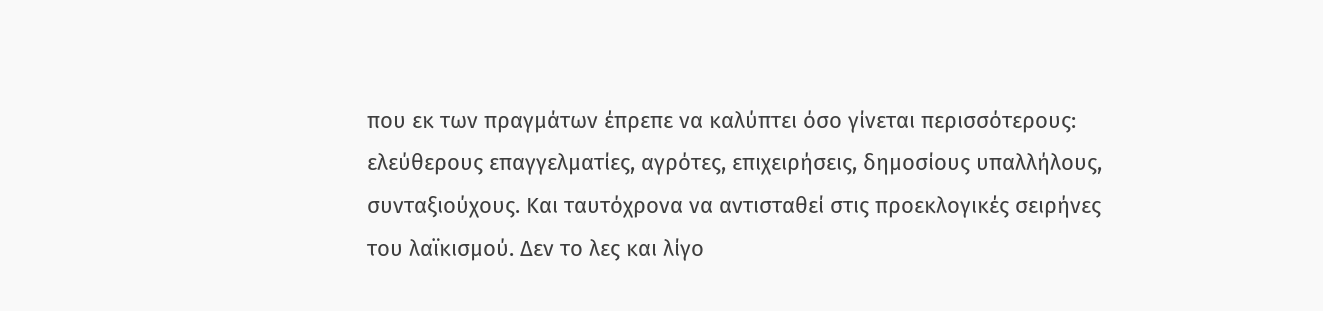που εκ των πραγμάτων έπρεπε να καλύπτει όσο γίνεται περισσότερους: ελεύθερους επαγγελματίες, αγρότες, επιχειρήσεις, δημοσίους υπαλλήλους, συνταξιούχους. Και ταυτόχρονα να αντισταθεί στις προεκλογικές σειρήνες του λαϊκισμού. Δεν το λες και λίγο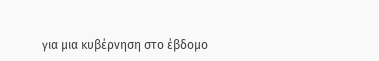για μια κυβέρνηση στο έβδομο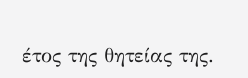έτος της θητείας της.